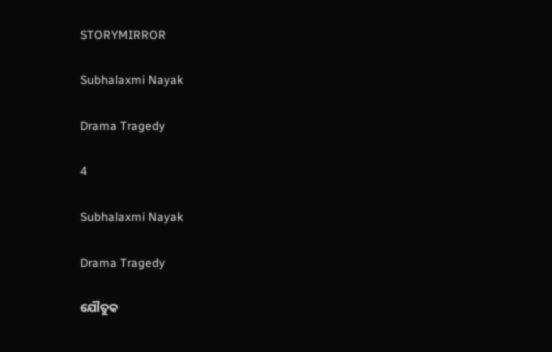STORYMIRROR

Subhalaxmi Nayak

Drama Tragedy

4

Subhalaxmi Nayak

Drama Tragedy

ଯୌତୁକ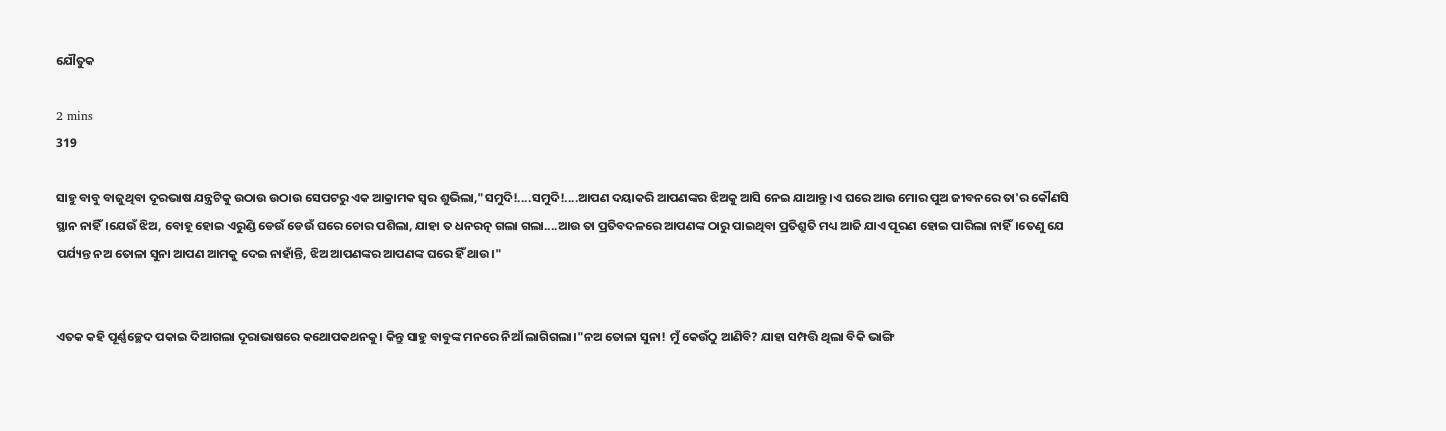ଯୌତୁକ

2 mins
319

ସାହୁ ବାବୁ ବାଜୁଥିବା ଦୂରଭାଷ ଯନ୍ତ୍ରଟିକୁ ଉଠାଉ ଉଠାଉ ସେପଟରୁ ଏକ ଆକ୍ରାମକ ସ୍ୱର ଶୁଭିଲା,"ସମୁଦି!....ସମୁଦି!....ଆପଣ ଦୟାକରି ଆପଣଙ୍କର ଝିଅକୁ ଆସି ନେଇ ଯାଆନ୍ତୁ।ଏ ଘରେ ଆଉ ମୋର ପୁଅ ଜୀବନରେ ତା'ର କୌଣସି ସ୍ଥାନ ନାହିଁ।ଯେଉଁ ଝିଅ, ବୋହୂ ହୋଇ ଏରୁଣ୍ଡି ଡେଉଁ ଡେଉଁ ଘରେ ଚୋର ପଶିଲା, ଯାହା ତ ଧନରତ୍ନ ଗଲା ଗଲା....ଆଉ ତା ପ୍ରତିବଦଳରେ ଆପଣଙ୍କ ଠାରୁ ପାଇଥିବା ପ୍ରତିଶ୍ରୁତି ମଧ୍ୟ ଆଜି ଯାଏ ପୂରଣ ହୋଇ ପାରିଲା ନାହିଁ।ତେଣୁ ଯେ ପର୍ଯ୍ୟନ୍ତ ନଅ ତୋଳା ସୁନା ଆପଣ ଆମକୁ ଦେଇ ନାହାଁନ୍ତି, ଝିଅ ଆପଣଙ୍କର ଆପଣଙ୍କ ଘରେ ହିଁ ଥାଉ।"


ଏତକ କହି ପୂର୍ଣ୍ଣଚ୍ଛେଦ ପକାଇ ଦିଆଗଲା ଦୂରାଭାଷରେ କଥୋପକଥନକୁ। କିନ୍ତୁ ସାହୁ ବାବୁଙ୍କ ମନରେ ନିଆଁ ଲାଗିଗଲା।"ନଅ ତୋଳା ସୁନା! ମୁଁ କେଉଁଠୁ ଆଣିବି? ଯାହା ସମ୍ପତ୍ତି ଥିଲା ବିକି ଭାଙ୍ଗି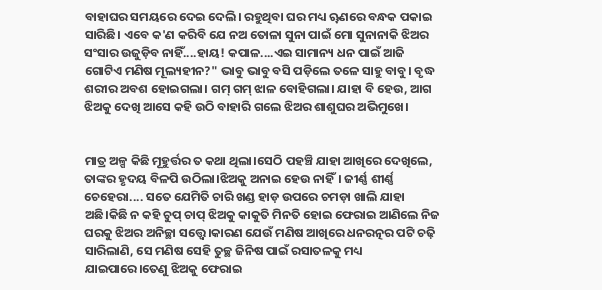ବାହାଘର ସମୟରେ ଦେଇ ଦେଲି। ରହୁଥିବା ଘର ମଧ୍ୟ ୠଣରେ ବନ୍ଧକ ପକାଇ ସାରିଛି। ଏବେ କ'ଣ କରିବି ଯେ ନଅ ତୋଳା ସୁନା ପାଇଁ ମୋ ସୁନାନାକି ଝିଅର ସଂସାର ଉଜୁଡ଼ିବ ନାହିଁ....ହାୟ! କପାଳ....ଏଇ ସାମାନ୍ୟ ଧନ ପାଇଁ ଆଜି ଗୋଟିଏ ମଣିଷ ମୂଲ୍ୟହୀନ?" ଭାବୁ ଭାବୁ ବସି ପଡ଼ିଲେ ତଳେ ସାହୁ ବାବୁ। ବୃଦ୍ଧ ଶରୀର ଅବଶ ହୋଇଗଲା। ଗମ୍ ଗମ୍ ଝାଳ ବୋହିଗଲା। ଯାହା ବି ହେଉ, ଆଗ ଝିଅକୁ ଦେଖି ଆସେ କହି ଉଠି ବାହାରି ଗଲେ ଝିଅର ଶାଶୁଘର ଅଭିମୁଖେ।


ମାତ୍ର ଅଳ୍ପ କିଛି ମୂହୁର୍ତ୍ତର ତ କଥା ଥିଲା।ସେଠି ପହଞ୍ଚି ଯାହା ଆଖିରେ ଦେଖିଲେ, ତାଙ୍କର ହୃଦୟ ବିଳପି ଉଠିଲା।ଝିଅକୁ ଅନାଇ ହେଉ ନାହିଁ। ଜୀର୍ଣ୍ଣ ଶୀର୍ଣ୍ଣ ଚେହେରା.... ସତେ ଯେମିତି ଚାରି ଖଣ୍ଡ ହାଡ଼ ଉପରେ ଚମଡ଼ା ଖାଲି ଯାହା ଅଛି।କିଛି ନ କହି ଚୁପ୍ ଚାପ୍ ଝିଅକୁ କାକୁତି ମିନତି ହୋଇ ଫେରାଇ ଆଣିଲେ ନିଜ ଘରକୁ ଝିଅର ଅନିଚ୍ଛା ସତ୍ତ୍ବେ।କାରଣ ଯେଉଁ ମଣିଷ ଆଖିରେ ଧନରତ୍ନର ପଟି ଚଢ଼ି ସାରିଲାଣି, ସେ ମଣିଷ ସେହି ତୁଚ୍ଛ ଜିନିଷ ପାଇଁ ରସାତଳକୁ ମଧ୍ୟ ଯାଇପାରେ।ତେଣୁ ଝିଅକୁ ଫେରାଇ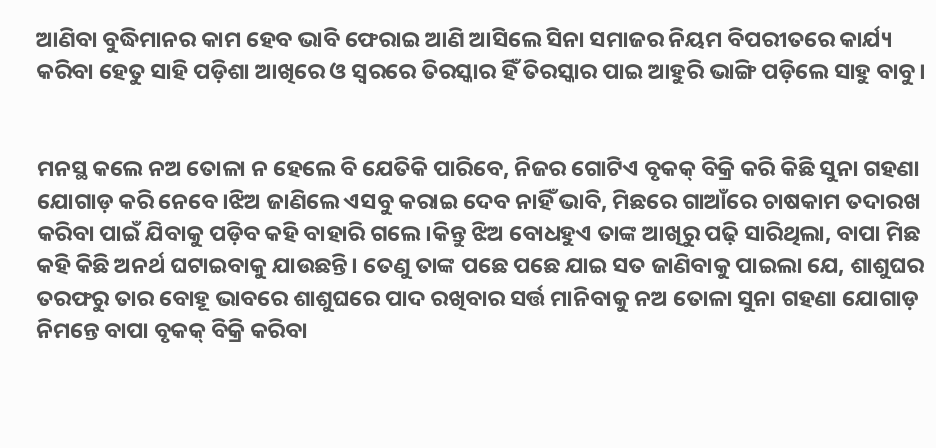ଆଣିବା ବୁଦ୍ଧିମାନର କାମ ହେବ ଭାବି ଫେରାଇ ଆଣି ଆସିଲେ ସିନା ସମାଜର ନିୟମ ବିପରୀତରେ କାର୍ଯ୍ୟ କରିବା ହେତୁ ସାହି ପଡ଼ିଶା ଆଖିରେ ଓ ସ୍ୱରରେ ତିରସ୍କାର ହିଁ ତିରସ୍କାର ପାଇ ଆହୁରି ଭାଙ୍ଗି ପଡ଼ିଲେ ସାହୁ ବାବୁ।


ମନସ୍ଥ କଲେ ନଅ ତୋଳା ନ ହେଲେ ବି ଯେତିକି ପାରିବେ, ନିଜର ଗୋଟିଏ ବୃକକ୍ ବିକ୍ରି କରି କିଛି ସୁନା ଗହଣା ଯୋଗାଡ଼ କରି ନେବେ।ଝିଅ ଜାଣିଲେ ଏସବୁ କରାଇ ଦେବ ନାହିଁ ଭାବି, ମିଛରେ ଗାଆଁରେ ଚାଷକାମ ତଦାରଖ କରିବା ପାଇଁ ଯିବାକୁ ପଡ଼ିବ କହି ବାହାରି ଗଲେ।କିନ୍ତୁ ଝିଅ ବୋଧହୁଏ ତାଙ୍କ ଆଖିରୁ ପଢ଼ି ସାରିଥିଲା, ବାପା ମିଛ କହି କିଛି ଅନର୍ଥ ଘଟାଇବାକୁ ଯାଉଛନ୍ତି। ତେଣୁ ତାଙ୍କ ପଛେ ପଛେ ଯାଇ ସତ ଜାଣିବାକୁ ପାଇଲା ଯେ, ଶାଶୁଘର ତରଫରୁ ତାର ବୋହୂ ଭାବରେ ଶାଶୁଘରେ ପାଦ ରଖିବାର ସର୍ତ୍ତ ମାନିବାକୁ ନଅ ତୋଳା ସୁନା ଗହଣା ଯୋଗାଡ଼ ନିମନ୍ତେ ବାପା ବୃକକ୍ ବିକ୍ରି କରିବା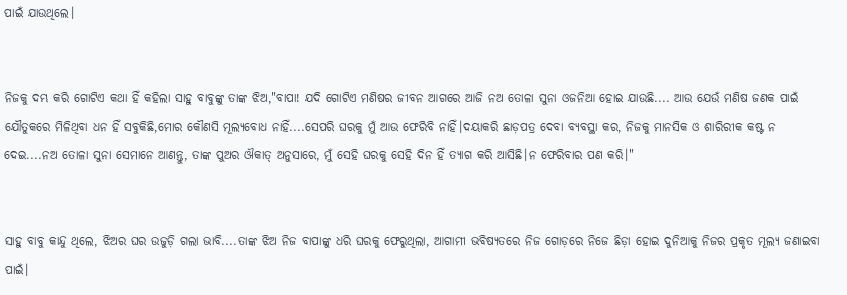ପାଇଁ ଯାଉଥିଲେ।


ନିଜକୁ ଦମ୍ଭ କରି ଗୋଟିଏ କଥା ହିଁ କହିଲା ସାହୁ ବାବୁଙ୍କୁ ତାଙ୍କ ଝିଅ,"ବାପା! ଯଦି ଗୋଟିଏ ମଣିଷର ଜୀବନ ଆଗରେ ଆଜି ନଅ ତୋଳା ସୁନା ଓଜନିଆ ହୋଇ ଯାଉଛି.... ଆଉ ଯେଉଁ ମଣିଷ ଜଣକ ପାଇଁ ଯୌତୁକରେ ମିଳିଥିବା ଧନ ହିଁ ସବୁକିଛି,ମୋର କୌଣସି ମୂଲ୍ୟବୋଧ ନାହିଁ....ସେପରି ଘରକୁ ମୁଁ ଆଉ ଫେରିବି ନାହିଁ।ଦୟାକରି ଛାଡ଼ପତ୍ର ଦେବା ବ୍ୟବସ୍ଥା କର, ନିଜକୁ ମାନସିକ ଓ ଶାରିରୀକ କଷ୍ଟ ନ ଦେଇ....ନଅ ତୋଳା ସୁନା ସେମାନେ ଆଣନ୍ତୁ, ତାଙ୍କ ପୁଅର ଔକାତ୍ ଅନୁସାରେ, ମୁଁ ସେହି ଘରକୁ ସେହି ଦିନ ହିଁ ତ୍ୟାଗ କରି ଆସିଛି।ନ ଫେରିବାର ପଣ କରି।"


ସାହୁ ବାବୁ କାନ୍ଦୁ ଥିଲେ, ଝିଅର ଘର ଉଜୁଡ଼ି ଗଲା ଭାବି....ତାଙ୍କ ଝିଅ ନିଜ ବାପାଙ୍କୁ ଧରି ଘରକୁ ଫେରୁଥିଲା, ଆଗାମୀ ଭବିଷ୍ୟତରେ ନିଜ ଗୋଡ଼ରେ ନିଜେ ଛିଡ଼ା ହୋଇ ଦୁନିଆକୁ ନିଜର ପ୍ରକୃତ ମୂଲ୍ୟ ଜଣାଇବା ପାଇଁ।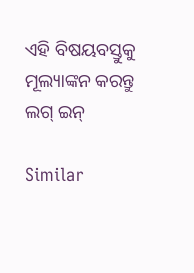ଏହି ବିଷୟବସ୍ତୁକୁ ମୂଲ୍ୟାଙ୍କନ କରନ୍ତୁ
ଲଗ୍ ଇନ୍

Similar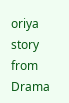oriya story from Drama